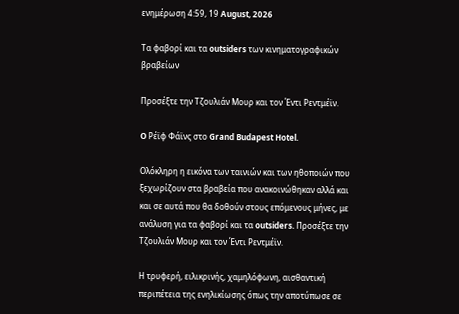ενημέρωση 4:59, 19 August, 2026

Tα φαβορί και τα outsiders των κινηματογραφικών βραβείων

Προσέξτε την Τζουλιάν Μουρ και τον Έντι Ρεντμέϊν.

O Ρέϊφ Φάϊνς στο Grand Budapest Hotel.

Ολόκληρη η εικόνα των ταινιών και των ηθοποιών που ξεχωρίζουν στα βραβεία που ανακοινώθηκαν αλλά και και σε αυτά που θα δοθούν στους επόμενους μήνες, με ανάλυση για τα φαβορί και τα outsiders. Προσέξτε την Τζουλιάν Μουρ και τον Έντι Ρεντμέϊν.

Η τρυφερή, ειλικρινής, χαμηλόφωνη, αισθαντική περιπέτεια της ενηλικίωσης όπως την αποτύπωσε σε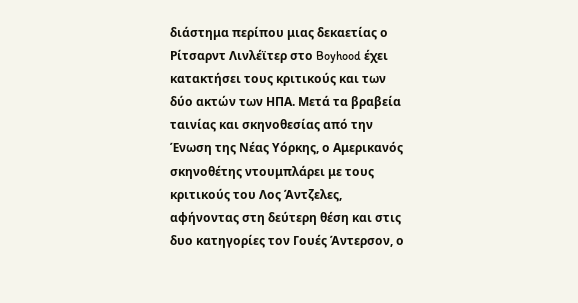διάστημα περίπου μιας δεκαετίας ο Ρίτσαρντ Λινλέϊτερ στο Boyhood έχει κατακτήσει τους κριτικούς και των δύο ακτών των ΗΠΑ. Μετά τα βραβεία ταινίας και σκηνοθεσίας από την Ένωση της Νέας Υόρκης, ο Αμερικανός σκηνοθέτης ντουμπλάρει με τους κριτικούς του Λος Άντζελες, αφήνοντας στη δεύτερη θέση και στις δυο κατηγορίες τον Γουές Άντερσον, ο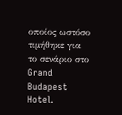οποίος ωστόσο τιμήθηκε για το σενάριο στο Grand Budapest Hotel.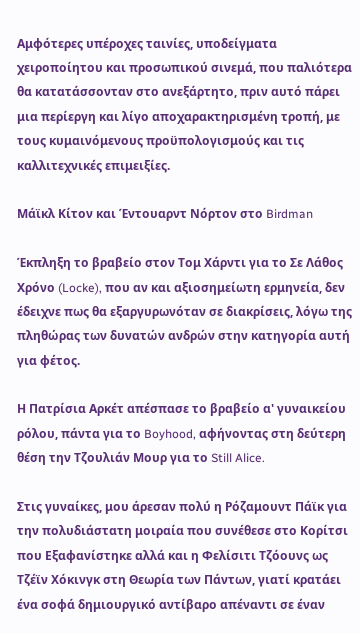Αμφότερες υπέροχες ταινίες, υποδείγματα χειροποίητου και προσωπικού σινεμά, που παλιότερα θα κατατάσσονταν στο ανεξάρτητο, πριν αυτό πάρει μια περίεργη και λίγο αποχαρακτηρισμένη τροπή, με τους κυμαινόμενους προϋπολογισμούς και τις καλλιτεχνικές επιμειξίες.

Μάϊκλ Κίτον και Έντουαρντ Νόρτον στο Birdman

Έκπληξη το βραβείο στον Τομ Χάρντι για το Σε Λάθος Χρόνο (Locke), που αν και αξιοσημείωτη ερμηνεία, δεν έδειχνε πως θα εξαργυρωνόταν σε διακρίσεις, λόγω της πληθώρας των δυνατών ανδρών στην κατηγορία αυτή για φέτος.

Η Πατρίσια Αρκέτ απέσπασε το βραβείο α' γυναικείου ρόλου, πάντα για το Boyhood, αφήνοντας στη δεύτερη θέση την Τζουλιάν Μουρ για το Still Alice.

Στις γυναίκες, μου άρεσαν πολύ η Ρόζαμουντ Πάϊκ για την πολυδιάστατη μοιραία που συνέθεσε στο Κορίτσι που Εξαφανίστηκε αλλά και η Φελίσιτι Τζόουνς ως Τζέϊν Χόκινγκ στη Θεωρία των Πάντων, γιατί κρατάει ένα σοφά δημιουργικό αντίβαρο απέναντι σε έναν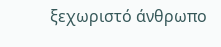ξεχωριστό άνθρωπο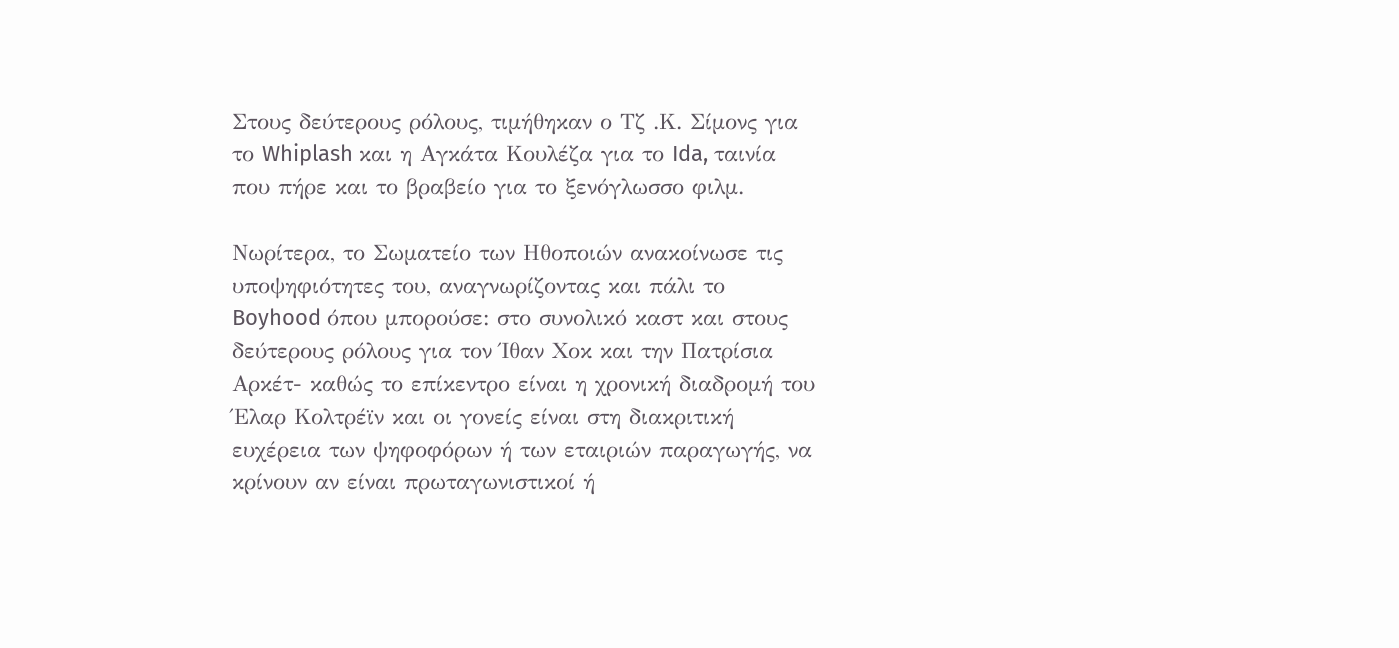Στους δεύτερους ρόλους, τιμήθηκαν ο Τζ .Κ. Σίμονς για το Whiplash και η Αγκάτα Κουλέζα για το Ida, ταινία που πήρε και το βραβείο για το ξενόγλωσσο φιλμ.

Νωρίτερα, το Σωματείο των Ηθοποιών ανακοίνωσε τις υποψηφιότητες του, αναγνωρίζοντας και πάλι το Boyhood όπου μπορούσε: στο συνολικό καστ και στους δεύτερους ρόλους για τον Ίθαν Χοκ και την Πατρίσια Αρκέτ- καθώς το επίκεντρο είναι η χρονική διαδρομή του Έλαρ Κολτρέϊν και οι γονείς είναι στη διακριτική ευχέρεια των ψηφοφόρων ή των εταιριών παραγωγής, να κρίνουν αν είναι πρωταγωνιστικοί ή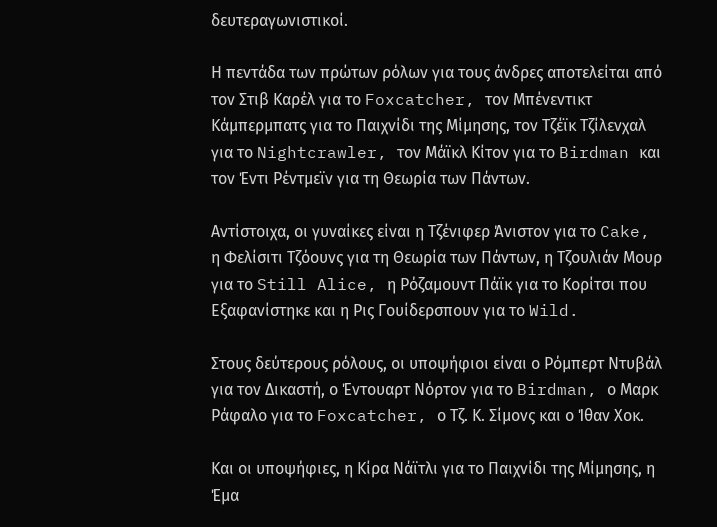δευτεραγωνιστικοί.

Η πεντάδα των πρώτων ρόλων για τους άνδρες αποτελείται από τον Στιβ Καρέλ για το Foxcatcher, τον Μπένεντικτ Κάμπερμπατς για το Παιχνίδι της Μίμησης, τον Τζέϊκ Τζίλενχαλ για το Nightcrawler, τον Μάϊκλ Κίτον για το Birdman και τον Έντι Ρέντμεϊν για τη Θεωρία των Πάντων.

Αντίστοιχα, οι γυναίκες είναι η Τζένιφερ Άνιστον για το Cake, η Φελίσιτι Τζόουνς για τη Θεωρία των Πάντων, η Τζουλιάν Μουρ για το Still Alice, η Ρόζαμουντ Πάϊκ για το Κορίτσι που Εξαφανίστηκε και η Ρις Γουίδερσπουν για το Wild.

Στους δεύτερους ρόλους, οι υποψήφιοι είναι ο Ρόμπερτ Ντυβάλ για τον Δικαστή, ο Έντουαρτ Νόρτον για το Birdman, ο Μαρκ Ράφαλο για το Foxcatcher, ο Τζ. Κ. Σίμονς και ο Ίθαν Χοκ.

Και οι υποψήφιες, η Κίρα Νάϊτλι για το Παιχνίδι της Μίμησης, η Έμα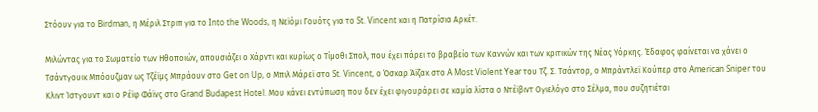Στόουν για το Birdman, η Μέριλ Στριπ για το Into the Woods, η Νεϊόμι Γουότς για το St. Vincent και η Πατρίσια Αρκέτ.

Μιλώντας για το Σωματείο των Ηθοποιών, απουσιάζει ο Χάρντι και κυρίως ο Τίμοθι Σπολ, που έχει πάρει το βραβείο των Καννών και των κριτικών της Νέας Υόρκης. Έδαφος φαίνεται να χάνει ο Τσάντγουικ Μπόουζμαν ως Τζέϊμς Μπράουν στο Get on Up, ο Μπιλ Μάρεϊ στο St. Vincent, ο Όσκαρ Άϊζακ στο A Most Violent Year του Τζ. Σ. Τσάντορ, ο Μπράντλεϊ Κούπερ στο American Sniper του Κλιντ Ίστγουντ και ο Ρέϊφ Φάϊνς στο Grand Budapest Hotel. Μου κάνει εντύπωση που δεν έχει φιγουράρει σε καμία λίστα ο Ντέϊβιντ Ογιελόγο στο Σέλμα, που συζητιέται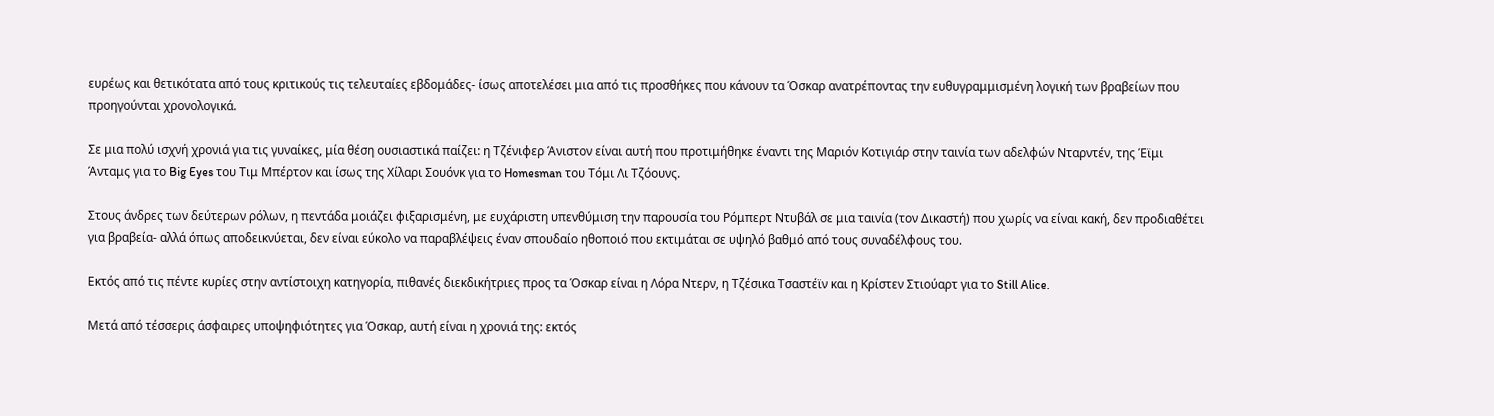ευρέως και θετικότατα από τους κριτικούς τις τελευταίες εβδομάδες- ίσως αποτελέσει μια από τις προσθήκες που κάνουν τα Όσκαρ ανατρέποντας την ευθυγραμμισμένη λογική των βραβείων που προηγούνται χρονολογικά.

Σε μια πολύ ισχνή χρονιά για τις γυναίκες, μία θέση ουσιαστικά παίζει: η Τζένιφερ Άνιστον είναι αυτή που προτιμήθηκε έναντι της Μαριόν Κοτιγιάρ στην ταινία των αδελφών Νταρντέν, της Έϊμι Άνταμς για το Big Eyes του Τιμ Μπέρτον και ίσως της Χίλαρι Σουόνκ για το Homesman του Τόμι Λι Τζόουνς.

Στους άνδρες των δεύτερων ρόλων, η πεντάδα μοιάζει φιξαρισμένη, με ευχάριστη υπενθύμιση την παρουσία του Ρόμπερτ Ντυβάλ σε μια ταινία (τον Δικαστή) που χωρίς να είναι κακή, δεν προδιαθέτει για βραβεία- αλλά όπως αποδεικνύεται, δεν είναι εύκολο να παραβλέψεις έναν σπουδαίο ηθοποιό που εκτιμάται σε υψηλό βαθμό από τους συναδέλφους του.

Εκτός από τις πέντε κυρίες στην αντίστοιχη κατηγορία, πιθανές διεκδικήτριες προς τα Όσκαρ είναι η Λόρα Ντερν, η Τζέσικα Τσαστέϊν και η Κρίστεν Στιούαρτ για το Still Alice.

Μετά από τέσσερις άσφαιρες υποψηφιότητες για Όσκαρ, αυτή είναι η χρονιά της: εκτός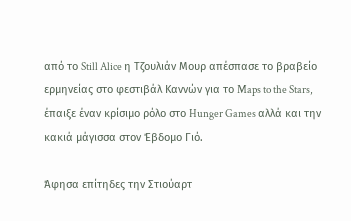από το Still Alice η Τζουλιάν Μουρ απέσπασε το βραβείο ερμηνείας στο φεστιβάλ Καννών για το Maps to the Stars, έπαιξε έναν κρίσιμο ρόλο στο Hunger Games αλλά και την κακιά μάγισσα στον Έβδομο Γιό.

Άφησα επίτηδες την Στιούαρτ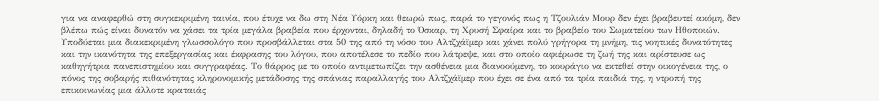για να αναφερθώ στη συγκεκριμένη ταινία, που έτυχε να δω στη Νέα Υόρκη και θεωρώ πως, παρά το γεγονός πως η Τζουλιάν Μουρ δεν έχει βραβευτεί ακόμη, δεν βλέπω πώς είναι δυνατόν να χάσει τα τρία μεγάλα βραβεία που έρχονται, δηλαδή το Όσκαρ, τη Χρυσή Σφαίρα και το βραβείο του Σωματείου των Ηθοποιών. Υποδύεται μια διακεκριμένη γλωσσολόγο που προσβάλλεται στα 50 της από τη νόσο του Αλτζχάϊμερ και χάνει πολύ γρήγορα τη μνήμη, τις νοητικές δυνατότητες και την ικανότητα της επεξεργασίας και έκφρασης του λόγου, που αποτέλεσε το πεδίο που λάτρεψε, και στο οποίο αφιέρωσε τη ζωή της και αρίστευσε ως καθηγήτρια πανεπιστημίου και συγγραφέας. Το θάρρος με το οποίο αντιμετωπίζει την ασθένεια μια διανοούμενη, το κουράγιο να εκτεθεί στην οικογένεια της, ο πόνος της σοβαρής πιθανότητας κληρονομικής μετάδοσης της σπάνιας παραλλαγής του Αλτζχάϊμερ που έχει σε ένα από τα τρία παιδιά της, η ντροπή της επικοινωνίας μια άλλοτε κραταιάς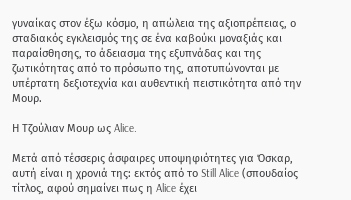γυναίκας στον έξω κόσμο, η απώλεια της αξιοπρέπειας, ο σταδιακός εγκλεισμός της σε ένα καβούκι μοναξιάς και παραίσθησης, το άδειασμα της εξυπνάδας και της ζωτικότητας από το πρόσωπο της, αποτυπώνονται με υπέρτατη δεξιοτεχνία και αυθεντική πειστικότητα από την Μουρ.

Η Τζούλιαν Μουρ ως Alice.

Μετά από τέσσερις άσφαιρες υποψηφιότητες για Όσκαρ, αυτή είναι η χρονιά της: εκτός από το Still Alice (σπουδαίος τίτλος, αφού σημαίνει πως η Alice έχει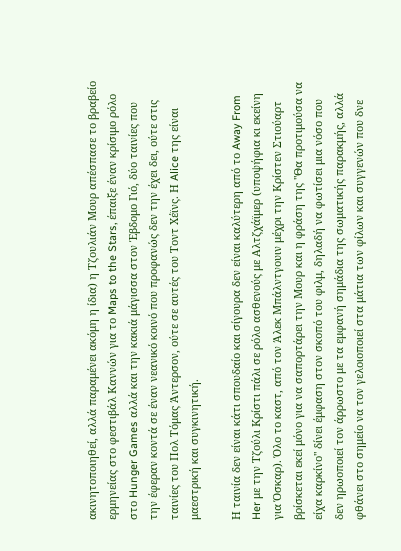ακινητοποιηθεί, αλλά παραμένει ακόμη η ίδια) η Τζουλιάν Μουρ απέσπασε το βραβείο ερμηνείας στο φεστιβάλ Καννών για το Maps to the Stars, έπαιξε έναν κρίσιμο ρόλο στο Hunger Games αλλά και την κακιά μάγισσα στον Έβδομο Γιό, δύο ταινίες που την έφεραν κοντά σε έναν νεανικό κοινό που προφανώς δεν την έχει δει, ούτε στις ταινίες του Πολ Τόμας Άντερσον, ούτε σε αυτές του Τοντ Χέϊνς. Η Alice της είναι μαεστρική και συγκινητική.

Η ταινία δεν είναι κάτι σπουδαίο και σίγουρα δεν είναι καλύτερη από το Away From Her με την Τζούλι Κρίστι πάλι σε ρόλο ασθενούς με Αλτζχάϊμερ (υποψήφια κι εκείνη για Όσκαρ). Όλο το καστ, από τον Άλεκ Μπάλντγουιν μέχρι την Κρίστεν Στιούαρτ βρίσκεται εκεί μόνο για να σαπορτάρει την Μουρ και η φράση της "Θα προτιμούσα να είχα καρκίνο" δίνει έμφαση στον σκοπό του φιλμ, δηλαδή να φωτίσει μια νόσο που δεν ηρωοποιεί τον άρρωστο με τα εμφανή σημάδια της σωματικής παρακμής, αλλά φθάνει στο σημείο να τον γελοιοποιεί στα μάτια των φίλων και συγγενών που δνε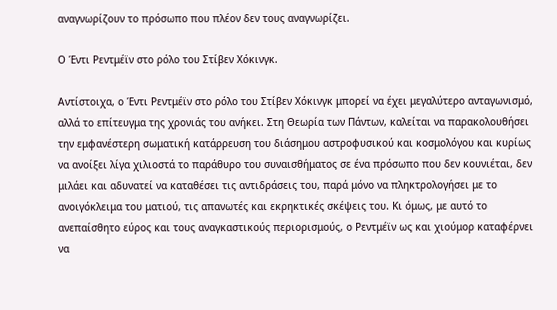αναγνωρίζουν το πρόσωπο που πλέον δεν τους αναγνωρίζει.

Ο Έντι Ρεντμέϊν στο ρόλο του Στίβεν Χόκινγκ.

Αντίστοιχα, ο Έντι Ρεντμέϊν στο ρόλο του Στίβεν Χόκινγκ μπορεί να έχει μεγαλύτερο ανταγωνισμό, αλλά το επίτευγμα της χρονιάς του ανήκει. Στη Θεωρία των Πάντων, καλείται να παρακολουθήσει την εμφανέστερη σωματική κατάρρευση του διάσημου αστροφυσικού και κοσμολόγου και κυρίως να ανοίξει λίγα χιλιοστά το παράθυρο του συναισθήματος σε ένα πρόσωπο που δεν κουνιέται, δεν μιλάει και αδυνατεί να καταθέσει τις αντιδράσεις του, παρά μόνο να πληκτρολογήσει με το ανοιγόκλειμα του ματιού, τις απανωτές και εκρηκτικές σκέψεις του. Κι όμως, με αυτό το ανεπαίσθητο εύρος και τους αναγκαστικούς περιορισμούς, ο Ρεντμέϊν ως και χιούμορ καταφέρνει να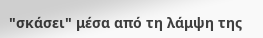"σκάσει" μέσα από τη λάμψη της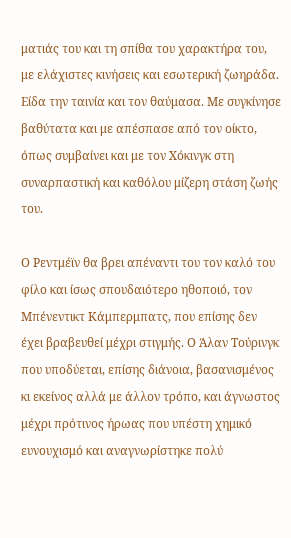ματιάς του και τη σπίθα του χαρακτήρα του, με ελάχιστες κινήσεις και εσωτερική ζωηράδα. Είδα την ταινία και τον θαύμασα. Με συγκίνησε βαθύτατα και με απέσπασε από τον οίκτο, όπως συμβαίνει και με τον Χόκινγκ στη συναρπαστική και καθόλου μίζερη στάση ζωής του.

Ο Ρεντμέϊν θα βρει απέναντι του τον καλό του φίλο και ίσως σπουδαιότερο ηθοποιό, τον Μπένεντικτ Κάμπερμπατς, που επίσης δεν έχει βραβευθεί μέχρι στιγμής. Ο Άλαν Τούρινγκ που υποδύεται, επίσης διάνοια, βασανισμένος κι εκείνος αλλά με άλλον τρόπο, και άγνωστος μέχρι πρότινος ήρωας που υπέστη χημικό ευνουχισμό και αναγνωρίστηκε πολύ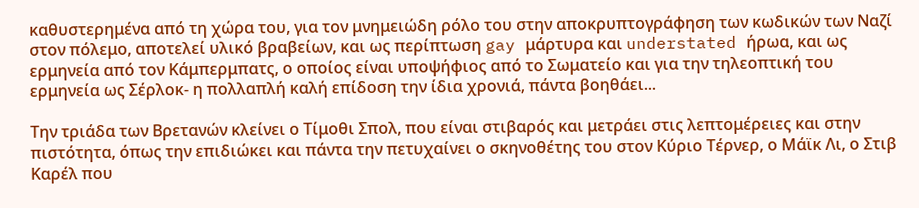καθυστερημένα από τη χώρα του, για τον μνημειώδη ρόλο του στην αποκρυπτογράφηση των κωδικών των Ναζί στον πόλεμο, αποτελεί υλικό βραβείων, και ως περίπτωση gay μάρτυρα και understated ήρωα, και ως ερμηνεία από τον Κάμπερμπατς, ο οποίος είναι υποψήφιος από το Σωματείο και για την τηλεοπτική του ερμηνεία ως Σέρλοκ- η πολλαπλή καλή επίδοση την ίδια χρονιά, πάντα βοηθάει...

Την τριάδα των Βρετανών κλείνει ο Τίμοθι Σπολ, που είναι στιβαρός και μετράει στις λεπτομέρειες και στην πιστότητα, όπως την επιδιώκει και πάντα την πετυχαίνει ο σκηνοθέτης του στον Κύριο Τέρνερ, ο Μάϊκ Λι, ο Στιβ Καρέλ που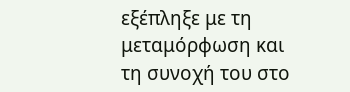εξέπληξε με τη μεταμόρφωση και τη συνοχή του στο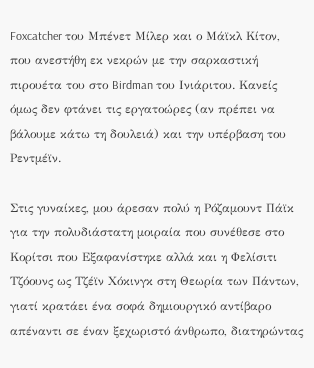Foxcatcher του Μπένετ Μίλερ και ο Μάϊκλ Κίτον, που ανεστήθη εκ νεκρών με την σαρκαστική πιρουέτα του στο Birdman του Ινιάριτου. Κανείς όμως δεν φτάνει τις εργατοώρες (αν πρέπει να βάλουμε κάτω τη δουλειά) και την υπέρβαση του Ρεντμέϊν.

Στις γυναίκες, μου άρεσαν πολύ η Ρόζαμουντ Πάϊκ για την πολυδιάστατη μοιραία που συνέθεσε στο Κορίτσι που Εξαφανίστηκε αλλά και η Φελίσιτι Τζόουνς ως Τζέϊν Χόκινγκ στη Θεωρία των Πάντων, γιατί κρατάει ένα σοφά δημιουργικό αντίβαρο απέναντι σε έναν ξεχωριστό άνθρωπο, διατηρώντας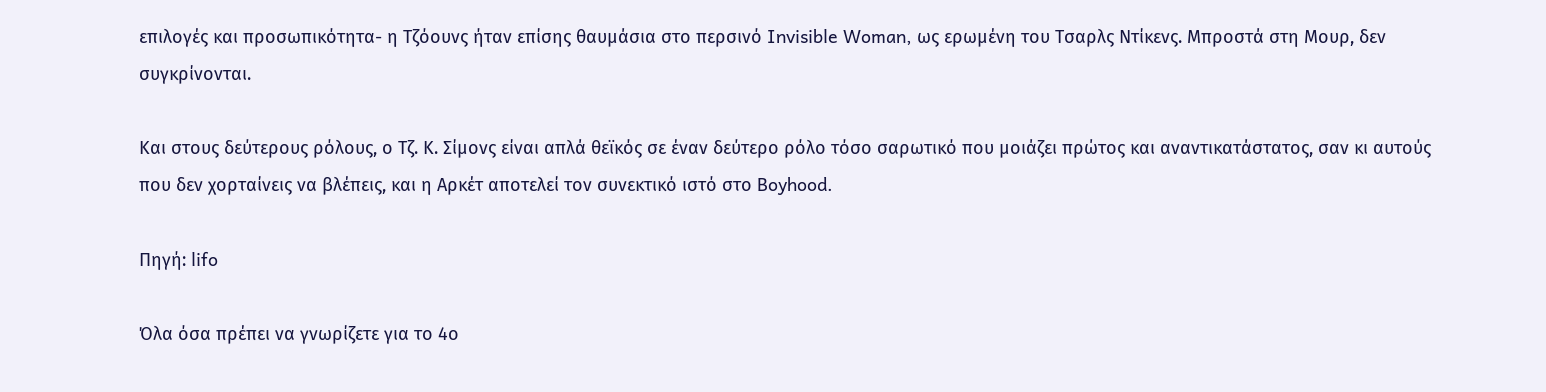επιλογές και προσωπικότητα- η Τζόουνς ήταν επίσης θαυμάσια στο περσινό Invisible Woman, ως ερωμένη του Τσαρλς Ντίκενς. Μπροστά στη Μουρ, δεν συγκρίνονται.

Και στους δεύτερους ρόλους, ο Τζ. Κ. Σίμονς είναι απλά θεϊκός σε έναν δεύτερο ρόλο τόσο σαρωτικό που μοιάζει πρώτος και αναντικατάστατος, σαν κι αυτούς που δεν χορταίνεις να βλέπεις, και η Αρκέτ αποτελεί τον συνεκτικό ιστό στο Boyhood.

Πηγή: lifo

Όλα όσα πρέπει να γνωρίζετε για το 4ο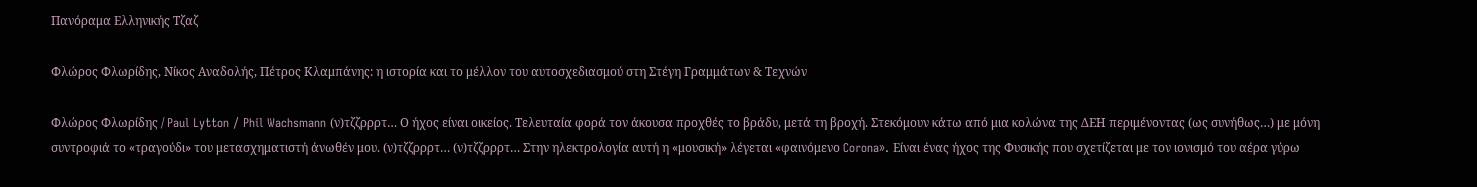Πανόραμα Ελληνικής Τζαζ

Φλώρος Φλωρίδης, Νίκος Αναδολής, Πέτρος Κλαμπάνης: η ιστορία και το μέλλον του αυτοσχεδιασμού στη Στέγη Γραμμάτων & Τεχνών

Φλώρος Φλωρίδης / Paul Lytton / Phil Wachsmann (ν)τζζρρρτ… Ο ήχος είναι οικείος. Τελευταία φορά τον άκουσα προχθές το βράδυ, μετά τη βροχή. Στεκόμουν κάτω από μια κολώνα της ΔΕΗ περιμένοντας (ως συνήθως…) με μόνη συντροφιά το «τραγούδι» του μετασχηματιστή άνωθέν μου. (ν)τζζρρρτ… (ν)τζζρρρτ… Στην ηλεκτρολογία αυτή η «μουσική» λέγεται «φαινόμενο Corona». Είναι ένας ήχος της Φυσικής που σχετίζεται με τον ιονισμό του αέρα γύρω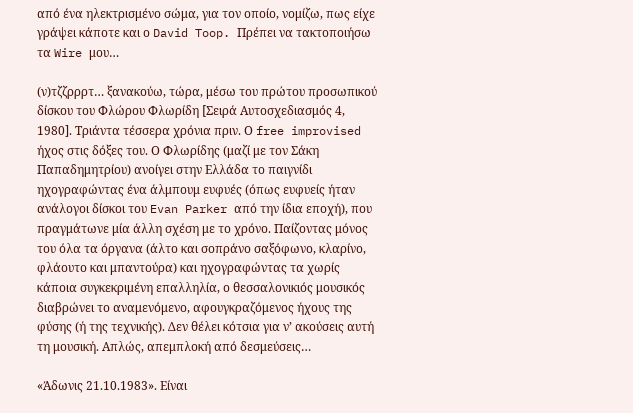από ένα ηλεκτρισμένο σώμα, για τον οποίο, νομίζω, πως είχε γράψει κάποτε και ο David Toop. Πρέπει να τακτοποιήσω τα Wire μου…

(ν)τζζρρρτ… ξανακούω, τώρα, μέσω του πρώτου προσωπικού δίσκου του Φλώρου Φλωρίδη [Σειρά Αυτοσχεδιασμός 4, 1980]. Τριάντα τέσσερα χρόνια πριν. Ο free improvised ήχος στις δόξες του. Ο Φλωρίδης (μαζί με τον Σάκη Παπαδημητρίου) ανοίγει στην Ελλάδα το παιγνίδι ηχογραφώντας ένα άλμπουμ ευφυές (όπως ευφυείς ήταν ανάλογοι δίσκοι του Evan Parker από την ίδια εποχή), που πραγμάτωνε μία άλλη σχέση με το χρόνο. Παίζοντας μόνος του όλα τα όργανα (άλτο και σοπράνο σαξόφωνο, κλαρίνο, φλάουτο και μπαντούρα) και ηχογραφώντας τα χωρίς κάποια συγκεκριμένη επαλληλία, ο θεσσαλονικιός μουσικός διαβρώνει το αναμενόμενο, αφουγκραζόμενος ήχους της φύσης (ή της τεχνικής). Δεν θέλει κότσια για ν’ ακούσεις αυτή τη μουσική. Απλώς, απεμπλοκή από δεσμεύσεις…

«Άδωνις 21.10.1983». Είναι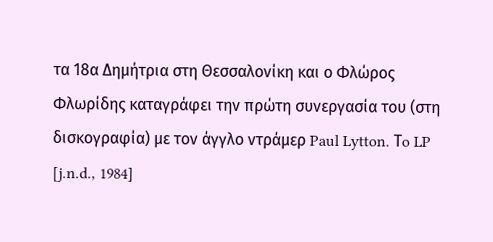τα 18α Δημήτρια στη Θεσσαλονίκη και ο Φλώρος Φλωρίδης καταγράφει την πρώτη συνεργασία του (στη δισκογραφία) με τον άγγλο ντράμερ Paul Lytton. Τo LP [j.n.d., 1984]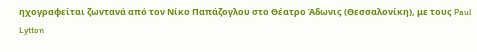ηχογραφείται ζωντανά από τον Νίκο Παπάζογλου στο Θέατρο Άδωνις (Θεσσαλονίκη), με τους Paul Lytton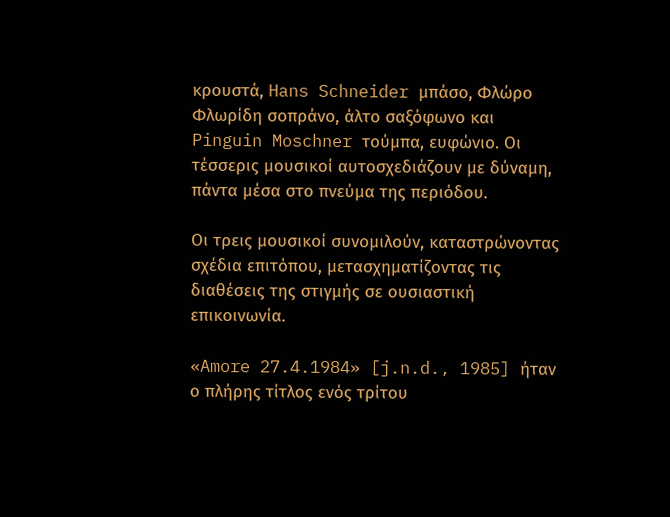κρουστά, Hans Schneider μπάσο, Φλώρο Φλωρίδη σοπράνο, άλτο σαξόφωνο και Pinguin Moschner τούμπα, ευφώνιο. Οι τέσσερις μουσικοί αυτοσχεδιάζουν με δύναμη, πάντα μέσα στο πνεύμα της περιόδου.

Οι τρεις μουσικοί συνομιλούν, καταστρώνοντας σχέδια επιτόπου, μετασχηματίζοντας τις διαθέσεις της στιγμής σε ουσιαστική επικοινωνία.

«Amore 27.4.1984» [j.n.d., 1985] ήταν ο πλήρης τίτλος ενός τρίτου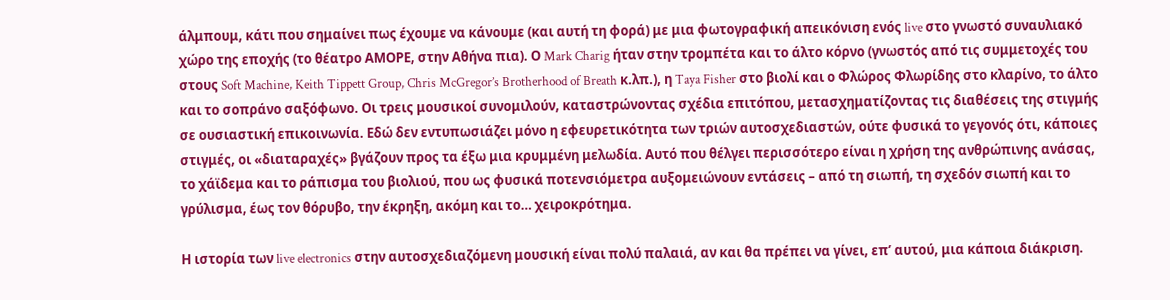άλμπουμ, κάτι που σημαίνει πως έχουμε να κάνουμε (και αυτή τη φορά) με μια φωτογραφική απεικόνιση ενός live στο γνωστό συναυλιακό χώρο της εποχής (το θέατρο ΑΜΟΡΕ, στην Αθήνα πια). Ο Mark Charig ήταν στην τρομπέτα και το άλτο κόρνο (γνωστός από τις συμμετοχές του στους Soft Machine, Keith Tippett Group, Chris McGregor’s Brotherhood of Breath κ.λπ.), η Taya Fisher στο βιολί και ο Φλώρος Φλωρίδης στο κλαρίνο, το άλτο και το σοπράνο σαξόφωνο. Οι τρεις μουσικοί συνομιλούν, καταστρώνοντας σχέδια επιτόπου, μετασχηματίζοντας τις διαθέσεις της στιγμής σε ουσιαστική επικοινωνία. Εδώ δεν εντυπωσιάζει μόνο η εφευρετικότητα των τριών αυτοσχεδιαστών, ούτε φυσικά το γεγονός ότι, κάποιες στιγμές, οι «διαταραχές» βγάζουν προς τα έξω μια κρυμμένη μελωδία. Αυτό που θέλγει περισσότερο είναι η χρήση της ανθρώπινης ανάσας, το χάϊδεμα και το ράπισμα του βιολιού, που ως φυσικά ποτενσιόμετρα αυξομειώνουν εντάσεις – από τη σιωπή, τη σχεδόν σιωπή και το γρύλισμα, έως τον θόρυβο, την έκρηξη, ακόμη και το… χειροκρότημα.

Η ιστορία των live electronics στην αυτοσχεδιαζόμενη μουσική είναι πολύ παλαιά, αν και θα πρέπει να γίνει, επ’ αυτού, μια κάποια διάκριση.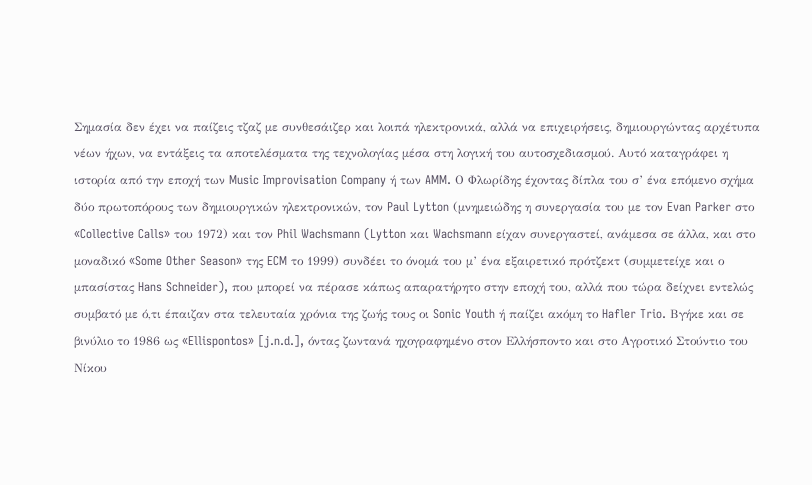Σημασία δεν έχει να παίζεις τζαζ με συνθεσάιζερ και λοιπά ηλεκτρονικά, αλλά να επιχειρήσεις, δημιουργώντας αρχέτυπα νέων ήχων, να εντάξεις τα αποτελέσματα της τεχνολογίας μέσα στη λογική του αυτοσχεδιασμού. Αυτό καταγράφει η ιστορία από την εποχή των Music Improvisation Company ή των AMM. Ο Φλωρίδης έχοντας δίπλα του σ’ ένα επόμενο σχήμα δύο πρωτοπόρους των δημιουργικών ηλεκτρονικών, τον Paul Lytton (μνημειώδης η συνεργασία του με τον Evan Parker στο «Collective Calls» του 1972) και τον Phil Wachsmann (Lytton και Wachsmann είχαν συνεργαστεί, ανάμεσα σε άλλα, και στο μοναδικό «Some Other Season» της ECM το 1999) συνδέει το όνομά του μ’ ένα εξαιρετικό πρότζεκτ (συμμετείχε και ο μπασίστας Hans Schneider), που μπορεί να πέρασε κάπως απαρατήρητο στην εποχή του, αλλά που τώρα δείχνει εντελώς συμβατό με ό,τι έπαιζαν στα τελευταία χρόνια της ζωής τους οι Sonic Youth ή παίζει ακόμη το Hafler Trio. Βγήκε και σε βινύλιο το 1986 ως «Ellispontos» [j.n.d.], όντας ζωντανά ηχογραφημένο στον Ελλήσποντο και στο Αγροτικό Στούντιο του Νίκου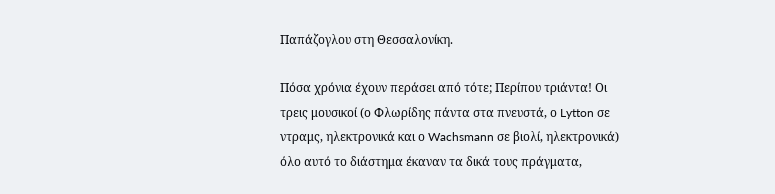Παπάζογλου στη Θεσσαλονίκη.

Πόσα χρόνια έχουν περάσει από τότε; Περίπου τριάντα! Οι τρεις μουσικοί (ο Φλωρίδης πάντα στα πνευστά, ο Lytton σε ντραμς, ηλεκτρονικά και ο Wachsmann σε βιολί, ηλεκτρονικά) όλο αυτό το διάστημα έκαναν τα δικά τους πράγματα,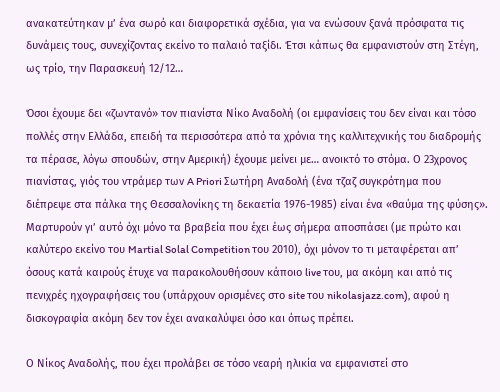ανακατεύτηκαν μ’ ένα σωρό και διαφορετικά σχέδια, για να ενώσουν ξανά πρόσφατα τις δυνάμεις τους, συνεχίζοντας εκείνο το παλαιό ταξίδι. Έτσι κάπως θα εμφανιστούν στη Στέγη, ως τρίο, την Παρασκευή 12/12…

Όσοι έχουμε δει «ζωντανό» τον πιανίστα Νίκο Αναδολή (οι εμφανίσεις του δεν είναι και τόσο πολλές στην Ελλάδα, επειδή τα περισσότερα από τα χρόνια της καλλιτεχνικής του διαδρομής τα πέρασε, λόγω σπουδών, στην Αμερική) έχουμε μείνει με… ανοικτό το στόμα. Ο 23χρονος πιανίστας, γιός του ντράμερ των A Priori Σωτήρη Αναδολή (ένα τζαζ συγκρότημα που διέπρεψε στα πάλκα της Θεσσαλονίκης τη δεκαετία 1976-1985) είναι ένα «θαύμα της φύσης». Μαρτυρούν γι’ αυτό όχι μόνο τα βραβεία που έχει έως σήμερα αποσπάσει (με πρώτο και καλύτερο εκείνο του Martial Solal Competition του 2010), όχι μόνον το τι μεταφέρεται απ’ όσους κατά καιρούς έτυχε να παρακολουθήσουν κάποιο live του, μα ακόμη και από τις πενιχρές ηχογραφήσεις του (υπάρχουν ορισμένες στο site του nikolasjazz.com), αφού η δισκογραφία ακόμη δεν τον έχει ανακαλύψει όσο και όπως πρέπει.

Ο Νίκος Αναδολής, που έχει προλάβει σε τόσο νεαρή ηλικία να εμφανιστεί στο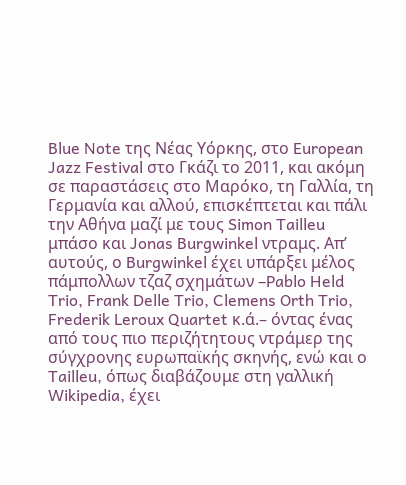Blue Note της Νέας Υόρκης, στο European Jazz Festival στο Γκάζι το 2011, και ακόμη σε παραστάσεις στο Μαρόκο, τη Γαλλία, τη Γερμανία και αλλού, επισκέπτεται και πάλι την Αθήνα μαζί με τους Simon Tailleu μπάσο και Jonas Burgwinkel ντραμς. Απ’ αυτούς, ο Burgwinkel έχει υπάρξει μέλος πάμπολλων τζαζ σχημάτων –Pablo Held Trio, Frank Delle Trio, Clemens Orth Trio, Frederik Leroux Quartet κ.ά.– όντας ένας από τους πιο περιζήτητους ντράμερ της σύγχρονης ευρωπαϊκής σκηνής, ενώ και ο Tailleu, όπως διαβάζουμε στη γαλλική Wikipedia, έχει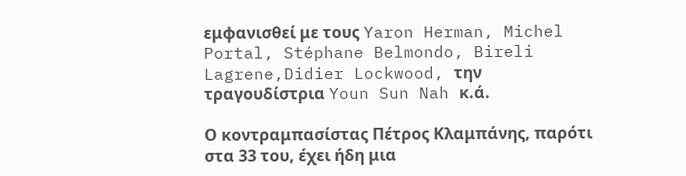εμφανισθεί με τους Yaron Herman, Michel Portal, Stéphane Belmondo, Bireli Lagrene,Didier Lockwood, την τραγουδίστρια Youn Sun Nah κ.ά.

Ο κοντραμπασίστας Πέτρος Κλαμπάνης, παρότι στα 33 του, έχει ήδη μια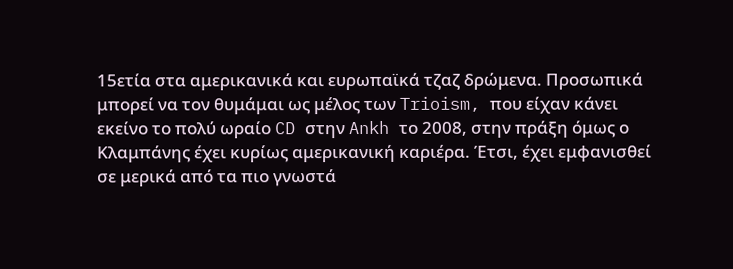15ετία στα αμερικανικά και ευρωπαϊκά τζαζ δρώμενα. Προσωπικά μπορεί να τον θυμάμαι ως μέλος των Trioism, που είχαν κάνει εκείνο το πολύ ωραίο CD στην Ankh το 2008, στην πράξη όμως ο Κλαμπάνης έχει κυρίως αμερικανική καριέρα. Έτσι, έχει εμφανισθεί σε μερικά από τα πιο γνωστά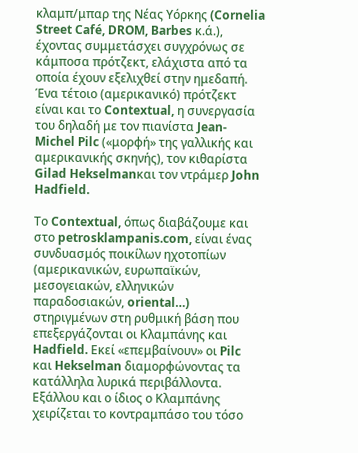κλαμπ/μπαρ της Νέας Υόρκης (Cornelia Street Café, DROM, Barbes κ.ά.), έχοντας συμμετάσχει συγχρόνως σε κάμποσα πρότζεκτ, ελάχιστα από τα οποία έχουν εξελιχθεί στην ημεδαπή. Ένα τέτοιο (αμερικανικό) πρότζεκτ είναι και το Contextual, η συνεργασία του δηλαδή με τον πιανίστα Jean-Michel Pilc («μορφή» της γαλλικής και αμερικανικής σκηνής), τον κιθαρίστα Gilad Hekselmanκαι τον ντράμερ John Hadfield.

Το Contextual, όπως διαβάζουμε και στο petrosklampanis.com, είναι ένας συνδυασμός ποικίλων ηχοτοπίων (αμερικανικών, ευρωπαϊκών, μεσογειακών, ελληνικών παραδοσιακών, oriental…) στηριγμένων στη ρυθμική βάση που επεξεργάζονται οι Κλαμπάνης και Hadfield. Εκεί «επεμβαίνουν» οι Pilc και Hekselman διαμορφώνοντας τα κατάλληλα λυρικά περιβάλλοντα. Εξάλλου και ο ίδιος ο Κλαμπάνης χειρίζεται το κοντραμπάσο του τόσο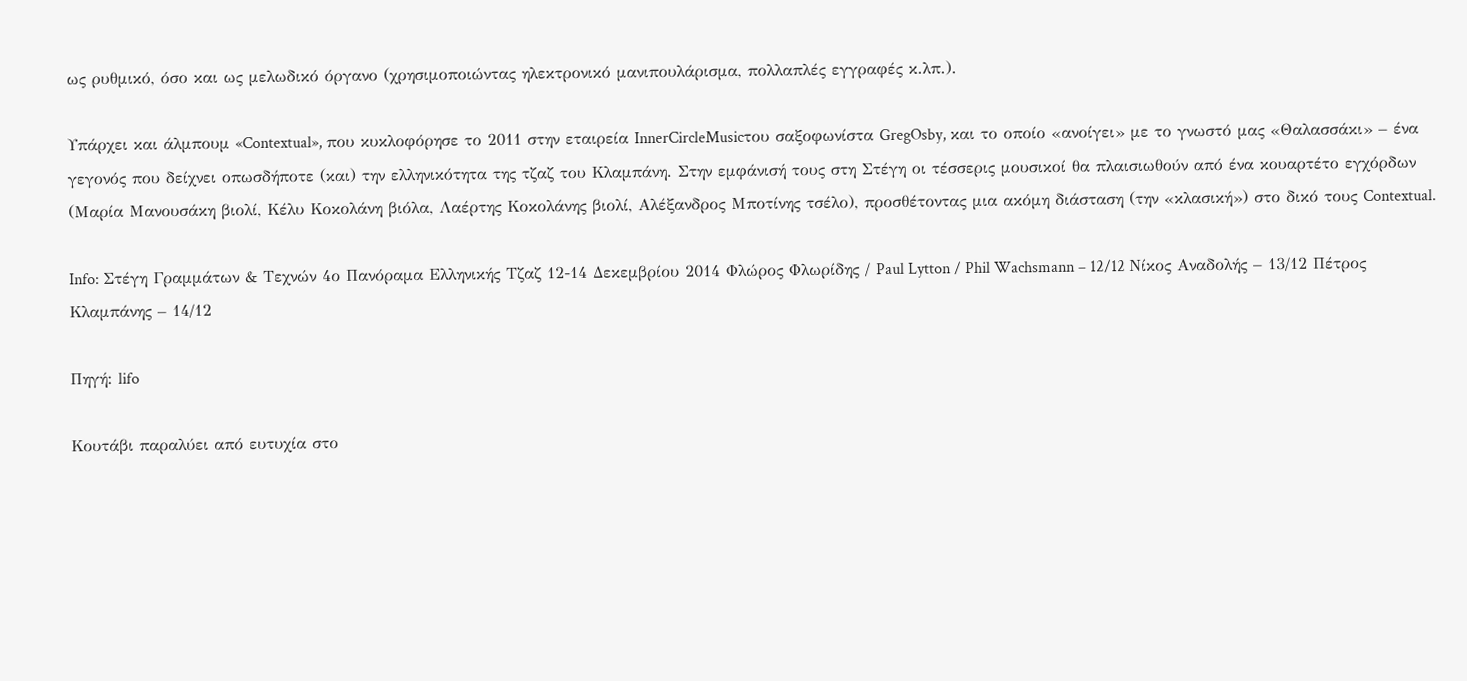ως ρυθμικό, όσο και ως μελωδικό όργανο (χρησιμοποιώντας ηλεκτρονικό μανιπουλάρισμα, πολλαπλές εγγραφές κ.λπ.).

Υπάρχει και άλμπουμ «Contextual», που κυκλοφόρησε το 2011 στην εταιρεία InnerCircleMusicτου σαξοφωνίστα GregOsby, και το οποίο «ανοίγει» με το γνωστό μας «Θαλασσάκι» – ένα γεγονός που δείχνει οπωσδήποτε (και) την ελληνικότητα της τζαζ του Κλαμπάνη. Στην εμφάνισή τους στη Στέγη οι τέσσερις μουσικοί θα πλαισιωθούν από ένα κουαρτέτο εγχόρδων (Μαρία Μανουσάκη βιολί, Κέλυ Κοκολάνη βιόλα, Λαέρτης Κοκολάνης βιολί, Αλέξανδρος Μποτίνης τσέλο), προσθέτοντας μια ακόμη διάσταση (την «κλασική») στο δικό τους Contextual.

Info: Στέγη Γραμμάτων & Τεχνών 4ο Πανόραμα Ελληνικής Τζαζ 12-14 Δεκεμβρίου 2014 Φλώρος Φλωρίδης / Paul Lytton / Phil Wachsmann – 12/12 Νίκος Αναδολής – 13/12 Πέτρος Κλαμπάνης – 14/12

Πηγή: lifo

Κουτάβι παραλύει από ευτυχία στο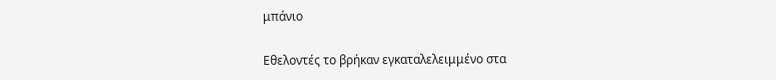μπάνιο

Εθελοντές το βρήκαν εγκαταλελειμμένο στα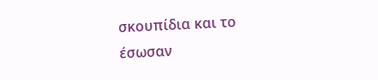σκουπίδια και το έσωσαν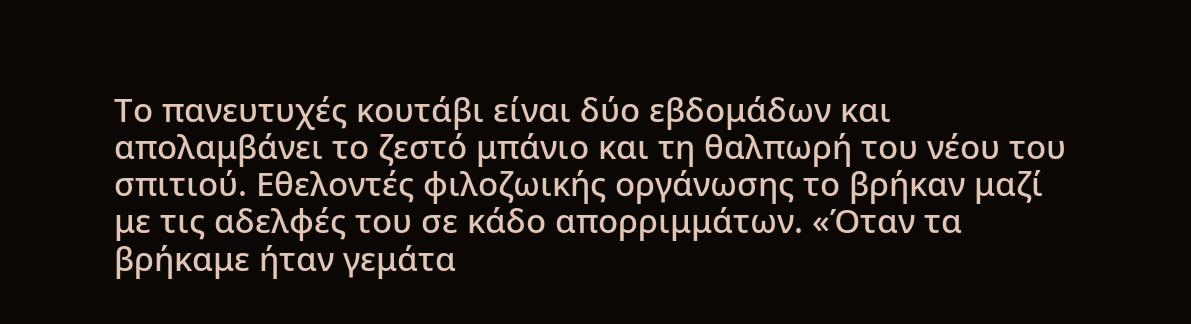Το πανευτυχές κουτάβι είναι δύο εβδομάδων και απολαμβάνει το ζεστό μπάνιο και τη θαλπωρή του νέου του σπιτιού. Εθελοντές φιλοζωικής οργάνωσης το βρήκαν μαζί με τις αδελφές του σε κάδο απορριμμάτων. «Όταν τα βρήκαμε ήταν γεμάτα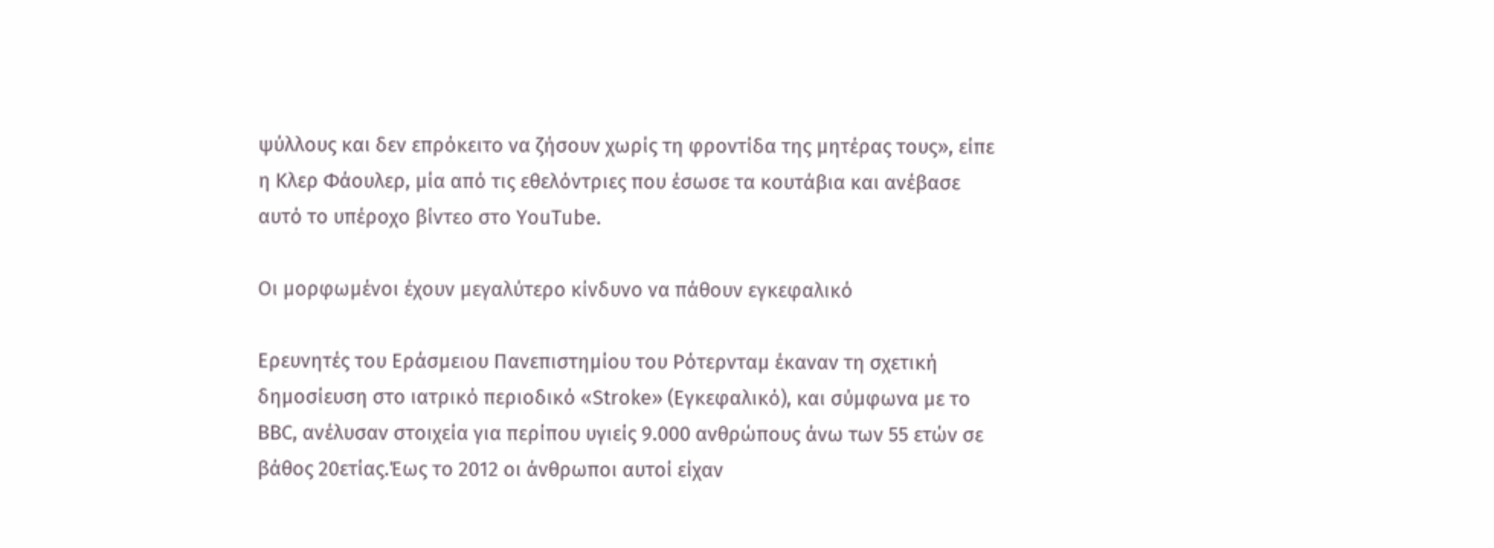ψύλλους και δεν επρόκειτο να ζήσουν χωρίς τη φροντίδα της μητέρας τους», είπε η Κλερ Φάουλερ, μία από τις εθελόντριες που έσωσε τα κουτάβια και ανέβασε αυτό το υπέροχο βίντεο στο YouTube.

Οι μορφωμένοι έχουν μεγαλύτερο κίνδυνο να πάθουν εγκεφαλικό

Ερευνητές του Εράσμειου Πανεπιστημίου του Ρότερνταμ έκαναν τη σχετική δημοσίευση στο ιατρικό περιοδικό «Stroke» (Εγκεφαλικό), και σύμφωνα με το BBC, ανέλυσαν στοιχεία για περίπου υγιείς 9.000 ανθρώπους άνω των 55 ετών σε βάθος 20ετίας.Έως το 2012 οι άνθρωποι αυτοί είχαν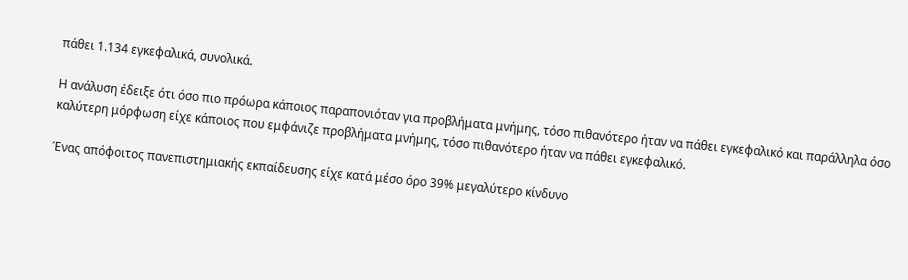πάθει 1.134 εγκεφαλικά, συνολικά.

Η ανάλυση έδειξε ότι όσο πιο πρόωρα κάποιος παραπονιόταν για προβλήματα μνήμης, τόσο πιθανότερο ήταν να πάθει εγκεφαλικό και παράλληλα όσο καλύτερη μόρφωση είχε κάποιος που εμφάνιζε προβλήματα μνήμης, τόσο πιθανότερο ήταν να πάθει εγκεφαλικό.

Ένας απόφοιτος πανεπιστημιακής εκπαίδευσης είχε κατά μέσο όρο 39% μεγαλύτερο κίνδυνο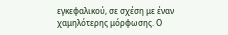εγκεφαλικού, σε σχέση με έναν χαμηλότερης μόρφωσης. Ο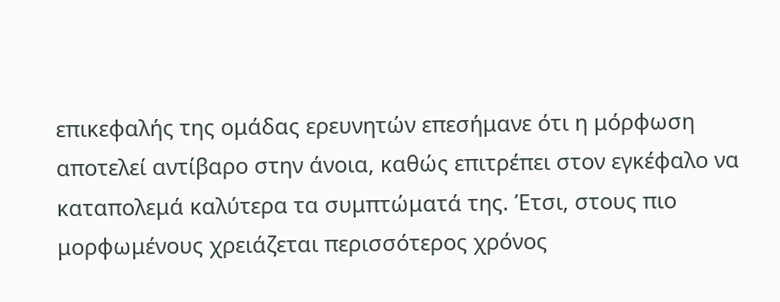επικεφαλής της ομάδας ερευνητών επεσήμανε ότι η μόρφωση αποτελεί αντίβαρο στην άνοια, καθώς επιτρέπει στον εγκέφαλο να καταπολεμά καλύτερα τα συμπτώματά της. Έτσι, στους πιο μορφωμένους χρειάζεται περισσότερος χρόνος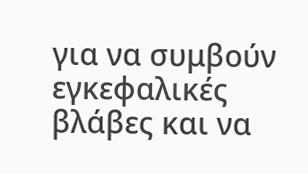για να συμβούν εγκεφαλικές βλάβες και να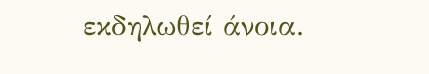εκδηλωθεί άνοια.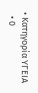• Κατηγορία ΥΓΕΙΑ
  • 0